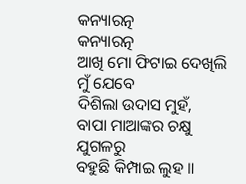କନ୍ୟାରତ୍ନ
କନ୍ୟାରତ୍ନ
ଆଖି ମୋ ଫିଟାଇ ଦେଖିଲି ମୁଁ ଯେବେ
ଦିଶିଲା ଉଦାସ ମୁହଁ,
ବାପା ମାଆଙ୍କର ଚକ୍ଷୁ ଯୁଗଳରୁ
ବହୁଛି କିମ୍ପାଇ ଲୁହ ॥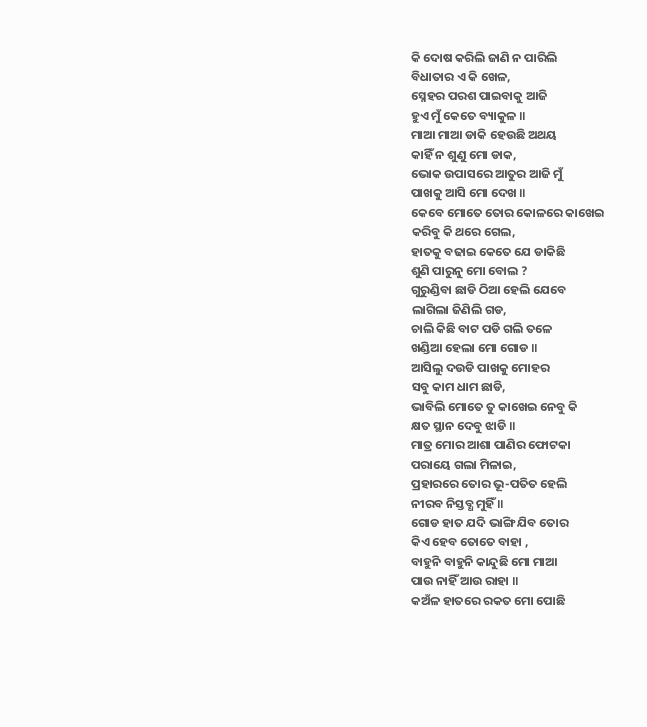କି ଦୋଷ କରିଲି ଜାଣି ନ ପାରିଲି
ବିଧାତାର ଏ କି ଖେଳ,
ସ୍ନେହର ପରଶ ପାଇବାକୁ ଆଜି
ହୁଏ ମୁଁ କେତେ ବ୍ୟାକୁଳ ॥
ମାଆ ମାଆ ଡାକି ହେଉଛି ଅଥୟ
କାହିଁ ନ ଶୁଣୁ ମୋ ଡାକ,
ଭୋକ ଉପାସରେ ଆତୁର ଆଜି ମୁଁ
ପାଖକୁ ଆସି ମୋ ଦେଖ ॥
କେବେ ମୋତେ ତୋର କୋଳରେ କାଖେଇ
କରିବୁ କି ଥରେ ଗେଲ,
ହାତକୁ ବଢାଇ କେତେ ଯେ ଡାକିଛି
ଶୁଣି ପାରୁନୁ ମୋ ବୋଲ ?
ଗୁରୁଣ୍ଡିବା ଛାଡି ଠିଆ ହେଲି ଯେବେ
ଲାଗିଲା ଜିଣିଲି ଗଡ,
ଚାଲି କିଛି ବାଟ ପଡି ଗଲି ତଳେ
ଖଣ୍ଡିଆ ହେଲା ମୋ ଗୋଡ ॥
ଆସିଲୁ ଦଉଡି ପାଖକୁ ମୋହର
ସବୁ କାମ ଧାମ ଛାଡି,
ଭାବିଲି ମୋତେ ତୁ କାଖେଇ ନେବୁ କି
କ୍ଷତ ସ୍ଥାନ ଦେବୁ ଝାଡି ॥
ମାତ୍ର ମୋର ଆଶା ପାଣିର ଫୋଟକା
ପରାୟେ ଗଲା ମିଳାଇ,
ପ୍ରହାରରେ ତୋର ଭୂ-ପତିତ ହେଲି
ନୀରବ ନିସ୍ତବ୍ଧ ମୁହିଁ ॥
ଗୋଡ ହାତ ଯଦି ଭାଙ୍ଗି ଯିବ ତୋର
କିଏ ହେବ ତୋତେ ବାହା ,
ବାହୁନି ବାହୁନି କାନ୍ଦୁଛି ମୋ ମାଆ
ପାଉ ନାହିଁ ଆଉ ରାହା ॥
କଅଁଳ ହାତରେ ରକତ ମୋ ପୋଛି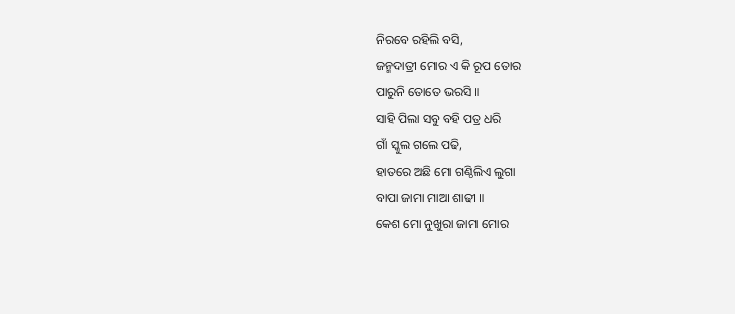ନିରବେ ରହିଲି ବସି,
ଜନ୍ମଦାତ୍ରୀ ମୋର ଏ କି ରୂପ ତୋର
ପାରୁନି ତୋତେ ଭରସି ॥
ସାହି ପିଲା ସବୁ ବହି ପତ୍ର ଧରି
ଗାଁ ସ୍କୁଲ ଗଲେ ପଢି,
ହାତରେ ଅଛି ମୋ ଗଣ୍ଠିଲିଏ ଲୁଗା
ବାପା ଜାମା ମାଆ ଶାଢୀ ॥
କେଶ ମୋ ନୁଖୁରା ଜାମା ମୋର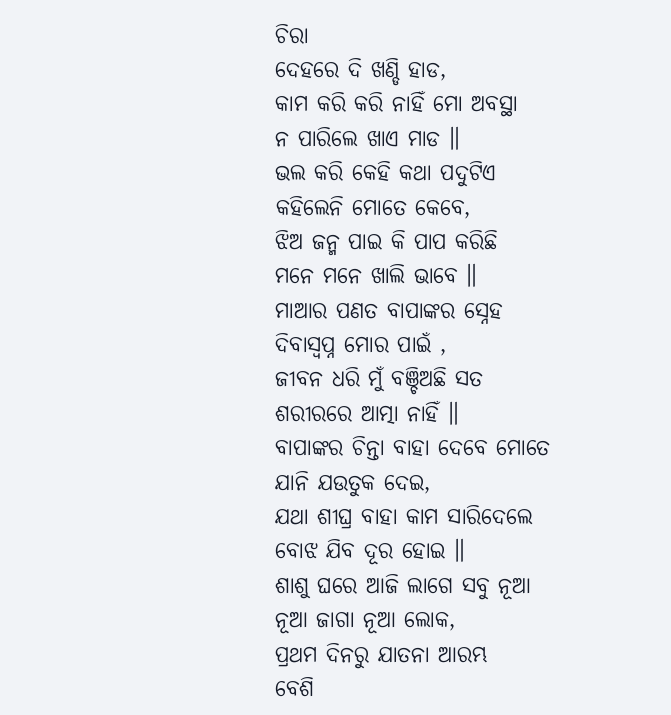ଚିରା
ଦେହରେ ଦି ଖଣ୍ଡି ହାଡ,
କାମ କରି କରି ନାହିଁ ମୋ ଅବସ୍ଥା
ନ ପାରିଲେ ଖାଏ ମାଡ ॥
ଭଲ କରି କେହି କଥା ପଦୁଟିଏ
କହିଲେନି ମୋତେ କେବେ,
ଝିଅ ଜନ୍ମ ପାଇ କି ପାପ କରିଛି
ମନେ ମନେ ଖାଲି ଭାବେ ॥
ମାଆର ପଣତ ବାପାଙ୍କର ସ୍ନେହ
ଦିବାସ୍ଵପ୍ନ ମୋର ପାଇଁ ,
ଜୀବନ ଧରି ମୁଁ ବଞ୍ଚିଅଛି ସତ
ଶରୀରରେ ଆତ୍ମା ନାହିଁ ॥
ବାପାଙ୍କର ଚିନ୍ତା ବାହା ଦେବେ ମୋତେ
ଯାନି ଯଉତୁକ ଦେଇ,
ଯଥା ଶୀଘ୍ର ବାହା କାମ ସାରିଦେଲେ
ବୋଝ ଯିବ ଦୂର ହୋଇ ॥
ଶାଶୁ ଘରେ ଆଜି ଲାଗେ ସବୁ ନୂଆ
ନୂଆ ଜାଗା ନୂଆ ଲୋକ,
ପ୍ରଥମ ଦିନରୁ ଯାତନା ଆରମ୍ଭ
ବେଶି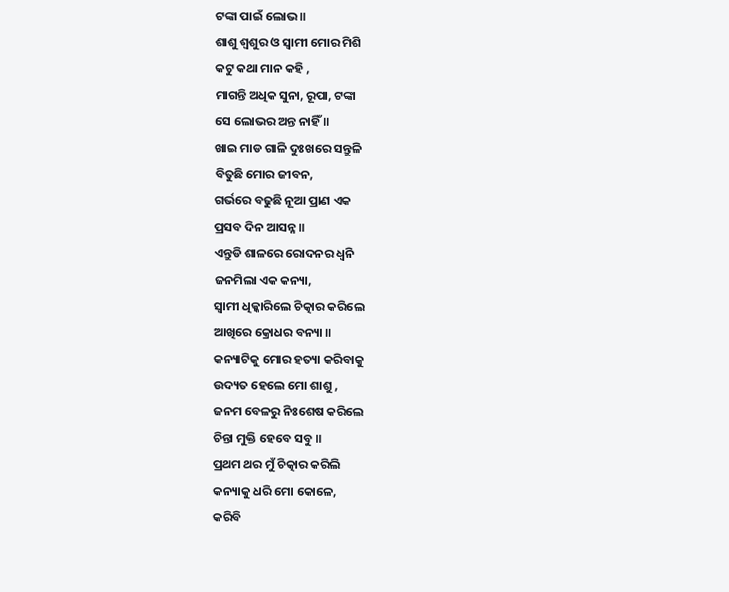ଟଙ୍କା ପାଇଁ ଲୋଭ ॥
ଶାଶୁ ଶ୍ଵଶୁର ଓ ସ୍ଵାମୀ ମୋର ମିଶି
କଟୁ କଥା ମାନ କହି ,
ମାଗନ୍ତି ଅଧିକ ସୁନା, ରୂପା, ଟଙ୍କା
ସେ ଲୋଭର ଅନ୍ତ ନାହିଁ ॥
ଖାଇ ମାଡ ଗାଳି ଦୁଃଖରେ ସନ୍ତୁଳି
ବିତୁଛି ମୋର ଜୀବନ,
ଗର୍ଭରେ ବଢୁଛି ନୂଆ ପ୍ରାଣ ଏକ
ପ୍ରସବ ଦିନ ଆସନ୍ନ ॥
ଏନ୍ତୁଡି ଶାଳରେ ରୋଦନର ଧ୍ୱନି
ଜନମିଲା ଏକ କନ୍ୟା,
ସ୍ଵାମୀ ଧିକ୍କାରିଲେ ଚିତ୍କାର କରିଲେ
ଆଖିରେ କ୍ରୋଧର ବନ୍ୟା ॥
କନ୍ୟାଟିକୁ ମୋର ହତ୍ୟା କରିବାକୁ
ଉଦ୍ୟତ ହେଲେ ମୋ ଶାଶୁ ,
ଜନମ ବେଳରୁ ନିଃଶେଷ କରିଲେ
ଚିନ୍ତା ମୁକ୍ତି ହେବେ ସବୁ ॥
ପ୍ରଥମ ଥର ମୁଁ ଚିତ୍କାର କରିଲି
କନ୍ୟାକୁ ଧରି ମୋ କୋଳେ,
କରିବି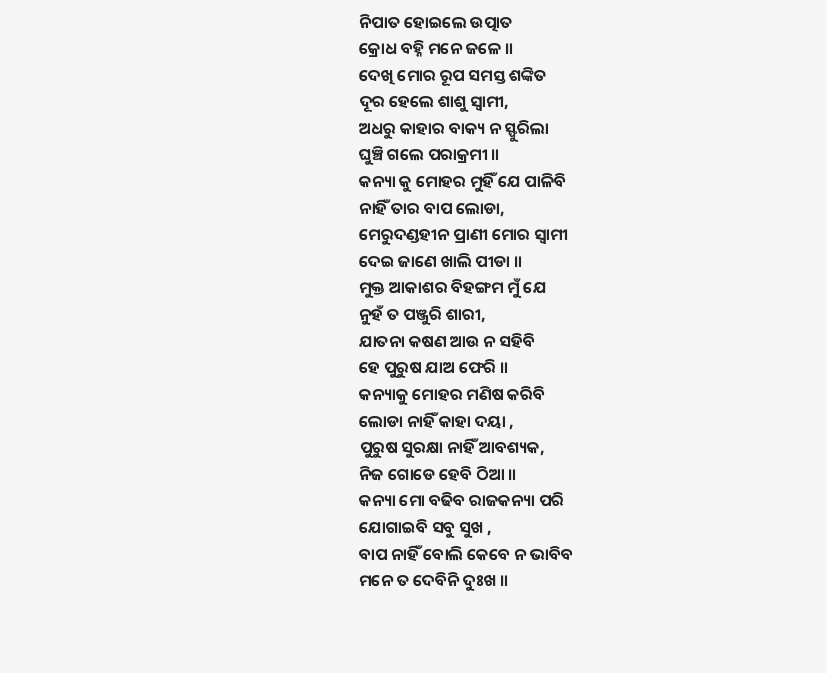ନିପାତ ହୋଇଲେ ଉତ୍ପାତ
କ୍ରୋଧ ବହ୍ନି ମନେ ଜଳେ ॥
ଦେଖି ମୋର ରୂପ ସମସ୍ତ ଶଙ୍କିତ
ଦୂର ହେଲେ ଶାଶୁ ସ୍ଵାମୀ,
ଅଧରୁ କାହାର ବାକ୍ୟ ନ ସ୍ଫୁରିଲା
ଘୁଞ୍ଚି ଗଲେ ପରାକ୍ରମୀ ॥
କନ୍ୟା କୁ ମୋହର ମୁହିଁ ଯେ ପାଳିବି
ନାହିଁ ତାର ବାପ ଲୋଡା,
ମେରୁଦଣ୍ଡହୀନ ପ୍ରାଣୀ ମୋର ସ୍ଵାମୀ
ଦେଇ ଜାଣେ ଖାଲି ପୀଡା ॥
ମୁକ୍ତ ଆକାଶର ବିହଙ୍ଗମ ମୁଁ ଯେ
ନୁହଁ ତ ପଞ୍ଜୁରି ଶାରୀ,
ଯାତନା କଷଣ ଆଉ ନ ସହିବି
ହେ ପୁରୁଷ ଯାଅ ଫେରି ॥
କନ୍ୟାକୁ ମୋହର ମଣିଷ କରିବି
ଲୋଡା ନାହିଁ କାହା ଦୟା ,
ପୁରୁଷ ସୁରକ୍ଷା ନାହିଁ ଆବଶ୍ୟକ,
ନିଜ ଗୋଡେ ହେବି ଠିଆ ॥
କନ୍ୟା ମୋ ବଢିବ ରାଜକନ୍ୟା ପରି
ଯୋଗାଇବି ସବୁ ସୁଖ ,
ବାପ ନାହିଁ ବୋଲି କେବେ ନ ଭାବିବ
ମନେ ତ ଦେବିନି ଦୁଃଖ ॥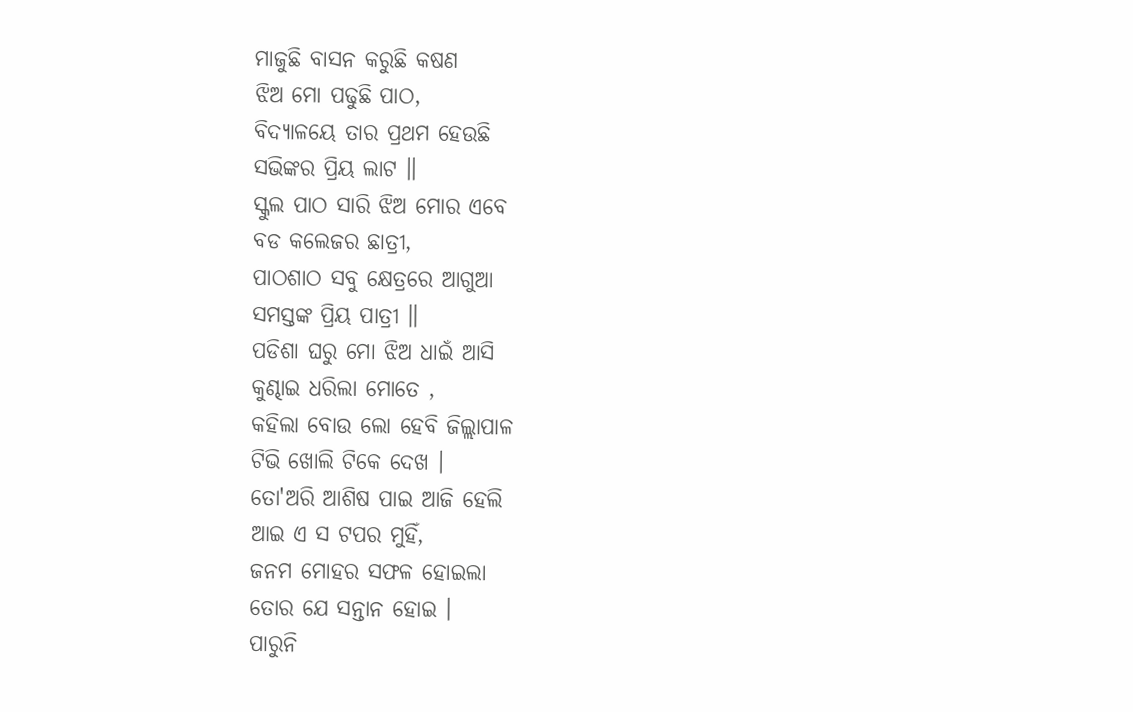ମାଜୁଛି ବାସନ କରୁଛି କଷଣ
ଝିଅ ମୋ ପଢୁଛି ପାଠ,
ବିଦ୍ୟାଳୟେ ତାର ପ୍ରଥମ ହେଉଛି
ସଭିଙ୍କର ପ୍ରିୟ ଲାଟ ॥
ସ୍କୁଲ ପାଠ ସାରି ଝିଅ ମୋର ଏବେ
ବଡ କଲେଜର ଛାତ୍ରୀ,
ପାଠଶାଠ ସବୁ କ୍ଷେତ୍ରରେ ଆଗୁଆ
ସମସ୍ତଙ୍କ ପ୍ରିୟ ପାତ୍ରୀ ॥
ପଡିଶା ଘରୁ ମୋ ଝିଅ ଧାଇଁ ଆସି
କୁଣ୍ଢାଇ ଧରିଲା ମୋତେ ,
କହିଲା ବୋଉ ଲୋ ହେବି ଜିଲ୍ଲାପାଳ
ଟିଭି ଖୋଲି ଟିକେ ଦେଖ ।
ତୋ'ଅରି ଆଶିଷ ପାଇ ଆଜି ହେଲି
ଆଇ ଏ ସ ଟପର ମୁହିଁ,
ଜନମ ମୋହର ସଫଳ ହୋଇଲା
ତୋର ଯେ ସନ୍ତାନ ହୋଇ ।
ପାରୁନି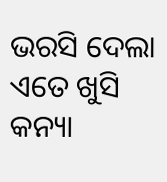ଭରସି ଦେଲା ଏତେ ଖୁସି
କନ୍ୟା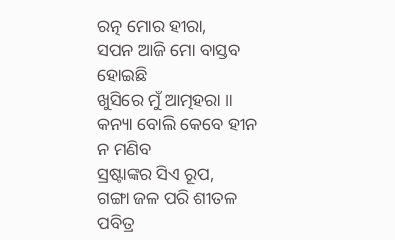ରତ୍ନ ମୋର ହୀରା,
ସପନ ଆଜି ମୋ ବାସ୍ତବ ହୋଇଛି
ଖୁସିରେ ମୁଁ ଆତ୍ମହରା ॥
କନ୍ୟା ବୋଲି କେବେ ହୀନ ନ ମଣିବ
ସ୍ରଷ୍ଟାଙ୍କର ସିଏ ରୂପ,
ଗଙ୍ଗା ଜଳ ପରି ଶୀତଳ ପବିତ୍ର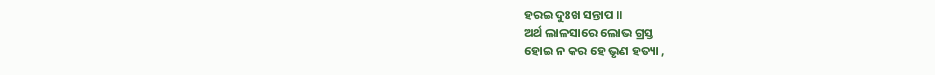ହରଇ ଦୁଃଖ ସନ୍ତାପ ॥
ଅର୍ଥ ଲାଳସାରେ ଲୋଭ ଗ୍ରସ୍ତ
ହୋଇ ନ କର ହେ ଭୃଣ ହତ୍ୟା ,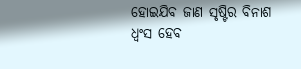ହୋଇଯିବ ଜାଣ ସୃଷ୍ଟିର ବିନାଶ
ଧ୍ଵଂସ ହେବ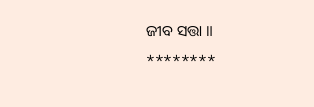ଜୀବ ସତ୍ତା ॥
********